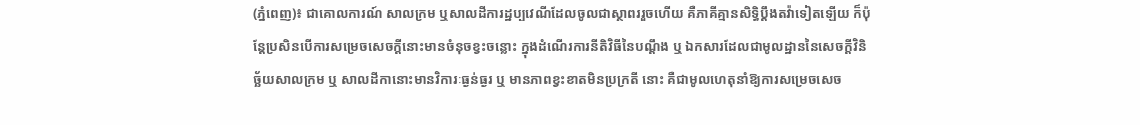(ភ្នំពេញ)៖ ជាគោលការណ៍ សាលក្រម ឬសាលដីការដ្ឋប្បវេណីដែលចូលជាស្ថាពររួចហើយ គឺភាគីគ្មានសិទ្ធិប្ដឹងតវ៉ាទៀតឡើយ ក៏ប៉ុន្ដែប្រសិនបើការសម្រេចសេចក្ដីនោះមានចំនុចខ្វះចន្លោះ ក្នុងដំណើរការនីតិវិធីនៃបណ្ដឹង ឬ ឯកសារដែលជាមូលដ្ឋាននៃសេចក្ដីវិនិច្ឆ័យសាលក្រម ឬ សាលដីកានោះមានវិការៈធ្ងន់ធ្ងរ ឬ មានភាពខ្វះខាតមិនប្រក្រតី នោះ គឺជាមូលហេតុនាំឱ្យការសម្រេចសេច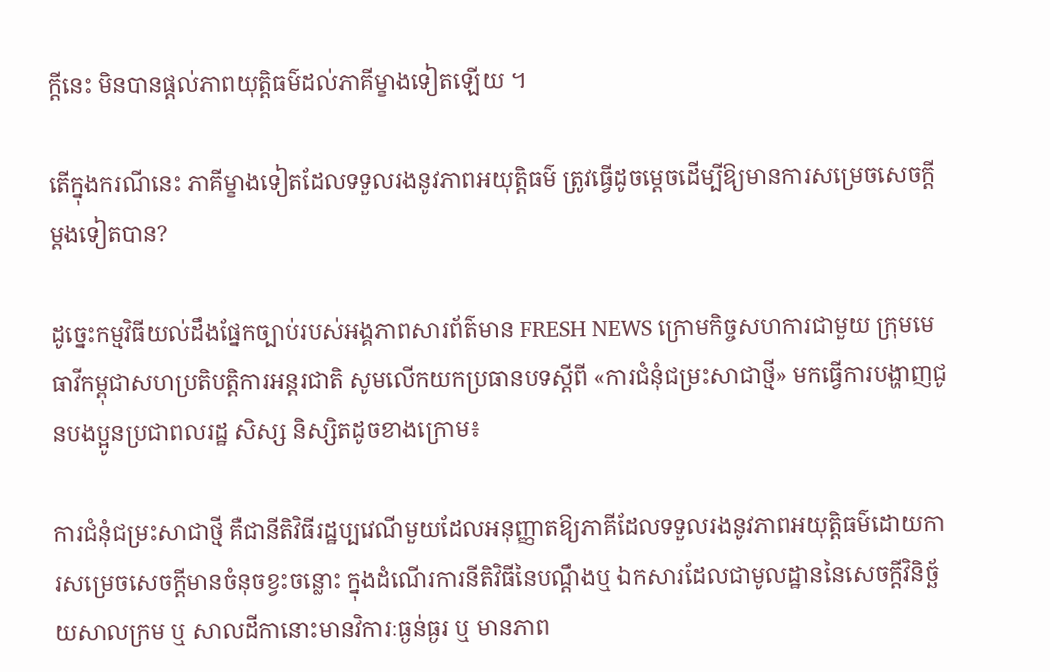ក្ដីនេះ មិនបានផ្ដល់ភាពយុត្ដិធម៌ដល់ភាគីម្ខាងទៀតឡើយ ។

តើក្នុងករណីនេះ ភាគីម្ខាងទៀតដែលទទួលរងនូវភាពអយុត្ដិធម៌ ត្រូវធ្វើដូចម្ដេចដើម្បីឱ្យមានការសម្រេចសេចក្ដីម្ដងទៀតបាន?

ដូច្នេះកម្មវិធីយល់ដឹងផ្នែកច្បាប់របស់អង្គភាពសារព័ត៌មាន FRESH NEWS ក្រោមកិច្ចសហការជាមួយ ក្រុមមេធាវីកម្ពុជាសហប្រតិបត្តិការអន្តរជាតិ សូមលើកយកប្រធានបទស្តីពី «ការជំនុំជម្រះសាជាថ្មី» មកធ្វើការបង្ហាញជូនបងប្អូនប្រជាពលរដ្ឋ សិស្ស និស្សិតដូចខាងក្រោម៖

ការជំនុំជម្រះសាជាថ្មី គឺជានីតិវិធីរដ្ឋប្បវេណីមួយដែលអនុញ្ញាតឱ្យភាគីដែលទទួលរងនូវភាពអយុត្ដិធម៌ដោយការសម្រេចសេចក្ដីមានចំនុចខ្វះចន្លោះ ក្នុងដំណើរការនីតិវិធីនៃបណ្ដឹងឬ ឯកសារដែលជាមូលដ្ឋាននៃសេចក្ដីវិនិច្ឆ័យសាលក្រម ឬ សាលដីកានោះមានវិការៈធ្ងន់ធ្ងរ ឬ មានភាព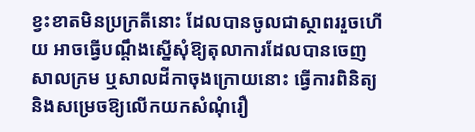ខ្វះខាតមិនប្រក្រតីនោះ ដែលបានចូលជាស្ថាពររួចហើយ អាចធ្វើបណ្ដឹងស្នើសុំឱ្យតុលាការដែលបានចេញសាលក្រម ឬសាលដីកាចុងក្រោយនោះ ធ្វើការពិនិត្យ និងសម្រេចឱ្យលើកយកសំណុំរឿ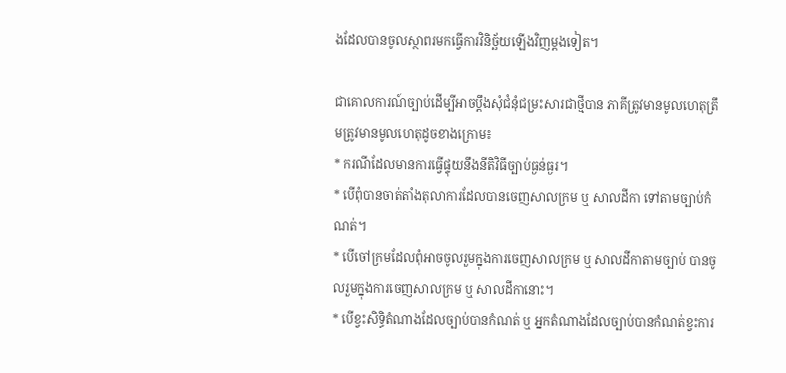ងដែលបានចូលស្ថាពរមកធ្វើការវិនិច្ឆ័យឡើងវិញម្ដងទៀត។

ជាគោលការណ៍ច្បាប់ដើម្បីអាចប្ដឹងសុំជំនុំជម្រះសារជាថ្មីបាន ភាគីត្រូវមានមូលហេតុត្រឹមត្រូវមានមូលហេតុដូចខាងក្រោម៖
* ករណីដែលមានការធ្វើផ្ទុយនឹងនីតិវិធីច្បាប់ធ្ងន់ធ្ងរ។
* បើពុំបានចាត់តាំងតុលាការដែលបានចេញសាលក្រម ឬ សាលដីកា ទៅតាមច្បាប់កំណត់។
* បើចៅក្រមដែលពុំអាចចូលរួមក្នុងការចេញសាលក្រម ឬ សាលដីកាតាមច្បាប់ បានចូលរួមក្នុងការចេញសាលក្រម ឬ សាលដីកានោះ។
* បើខ្វះសិទ្ធិតំណាងដែលច្បាប់បានកំណត់ ឬ អ្នកតំណាងដែលច្បាប់បានកំណត់ខ្វះការ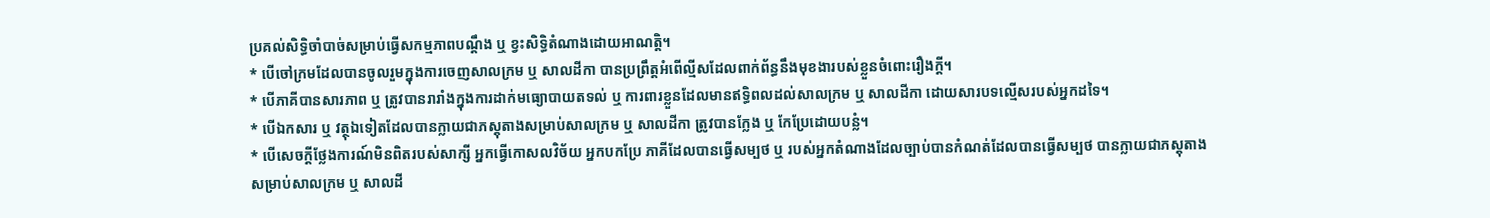ប្រគល់សិទ្ធិចាំបាច់សម្រាប់ធ្វើសកម្មភាពបណ្ដឹង ឬ ខ្វះសិទ្ធិតំណាងដោយអាណត្ដិ។
* បើចៅក្រមដែលបានចូលរួមក្នុងការចេញសាលក្រម ឬ សាលដីកា បានប្រព្រឹត្ដអំពើល្មីសដែលពាក់ព័ន្ធនឹងមុខងារបស់ខ្លួនចំពោះរឿងក្ដី។
* បើភាគីបានសារភាព ឬ ត្រូវបានរារាំងក្នុងការដាក់មធ្យោបាយតទល់ ឬ ការពារខ្លួនដែលមានឥទ្ធិពលដល់សាលក្រម ឬ សាលដីកា ដោយសារបទល្មើសរបស់អ្នកដទៃ។
* បើឯកសារ ឬ វត្ថុឯទៀតដែលបានក្លាយជាភស្ដុតាងសម្រាប់សាលក្រម ឬ សាលដីកា ត្រូវបានក្លែង ឬ កែប្រែដោយបន្លំ។
* បើសេចក្ដីថ្លែងការណ៍មិនពិតរបស់សាក្សី អ្នកធ្វើកោសលវិច័យ អ្នកបកប្រែ ភាគីដែលបានធ្វើសម្បថ ឬ របស់អ្នកតំណាងដែលច្បាប់បានកំណត់ដែលបានធ្វើសម្បថ បានក្លាយជាភស្ដុតាងសម្រាប់សាលក្រម ឬ សាលដី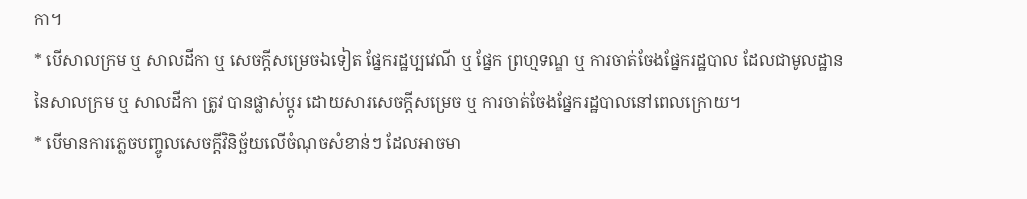កា។
* បើសាលក្រម ឬ សាលដីកា ឬ សេចក្ដីសម្រេចឯទៀត ផ្នែករដ្ឋប្បវេណី ឬ ផ្នែក ព្រហ្មទណ្ឌ ឬ ការចាត់ចែងផ្នែករដ្ឋបាល ដែលជាមូលដ្ឋាននៃសាលក្រម ឬ សាលដីកា ត្រូវ បានផ្លាស់ប្ដូរ ដោយសារសេចក្ដីសម្រេច ឬ ការចាត់ចែងផ្នែករដ្ឋបាលនៅពេលក្រោយ។
* បើមានការភ្លេចបញ្ចូលសេចក្ដីវិនិច្ឆ័យលើចំណុចសំខាន់ៗ ដែលអាចមា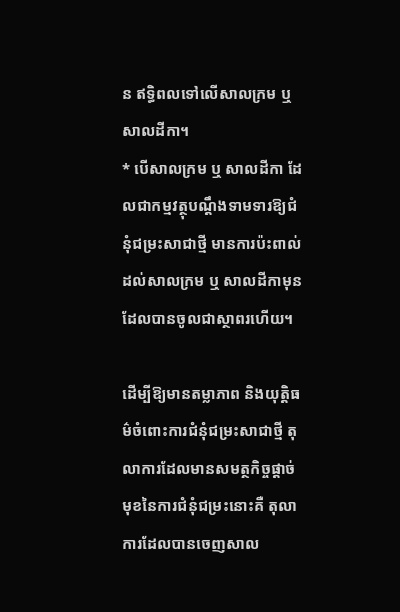ន ឥទ្ធិពលទៅលើសាលក្រម ឬ សាលដីកា។
* បើសាលក្រម ឬ សាលដីកា ដែលជាកម្មវត្ថុបណ្ដឹងទាមទារឱ្យជំនុំជម្រះសាជាថ្មី មានការប៉ះពាល់ដល់សាលក្រម ឬ សាលដីកាមុនដែលបានចូលជាស្ថាពរហើយ។

ដើម្បីឱ្យមានតម្លាភាព និងយុត្តិធម៌ចំពោះការជំនុំជម្រះសាជាថ្មី តុលាការដែលមានសមត្ថកិច្ចផ្ដាច់មុខនៃការជំនុំជម្រះនោះគឺ តុលាការដែលបានចេញសាល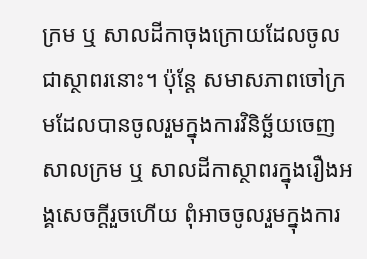ក្រម ឬ សាលដីកាចុងក្រោយដែលចូលជាស្ថាពរនោះ។ ប៉ុន្តែ សមាសភាពចៅក្រមដែលបានចូលរួមក្នុងការវិនិច្ឆ័យចេញសាលក្រម ឬ សាលដីកាស្ថាពរក្នុងរឿងអង្គសេចក្ដីរួចហើយ ពុំអាចចូលរួមក្នុងការ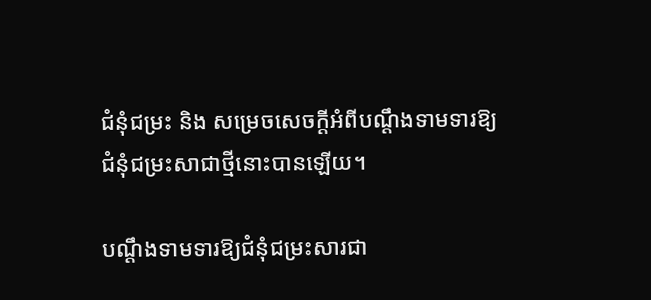ជំនុំជម្រះ និង សម្រេចសេចក្ដីអំពីបណ្ដឹងទាមទារឱ្យជំនុំជម្រះសាជាថ្មីនោះបានឡើយ។

បណ្ដឹងទាមទារឱ្យជំនុំជម្រះសារជា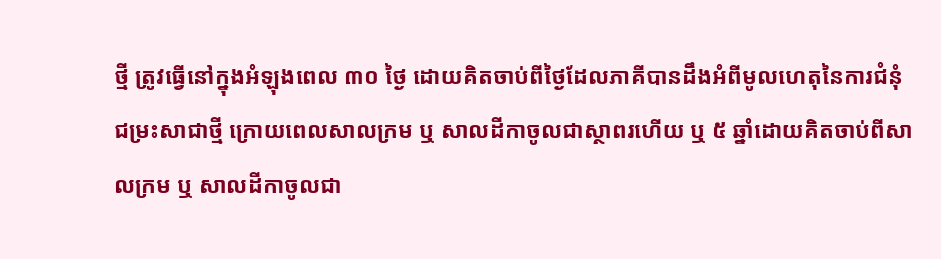ថ្មី ត្រូវធ្វើនៅក្នុងអំឡុងពេល ៣០ ថ្ងៃ ដោយគិតចាប់ពីថ្ងៃដែលភាគីបានដឹងអំពីមូលហេតុនៃការជំនុំជម្រះសាជាថ្មី ក្រោយពេលសាលក្រម ឬ សាលដីកាចូលជាស្ថាពរហើយ ឬ ៥ ឆ្នាំដោយគិតចាប់ពីសាលក្រម ឬ សាលដីកាចូលជា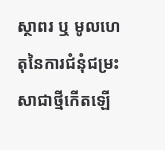ស្ថាពរ ឬ មូលហេតុនៃការជំនុំជម្រះសាជាថ្មីកើតឡើ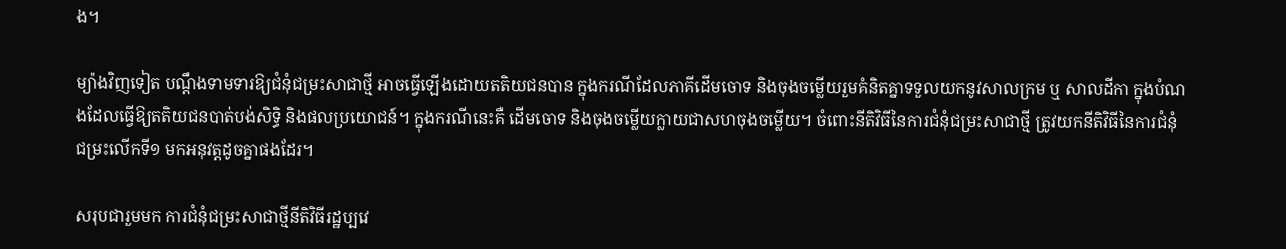ង។

ម្យ៉ាងវិញទៀត បណ្ដឹងទាមទារឱ្យជំនុំជម្រះសាជាថ្មី អាចធ្វើឡើងដោយតតិយជនបាន ក្នុងករណីដែលភាគីដើមចោទ និងចុងចម្លើយរួមគំនិតគ្នាទទួលយកនូវសាលក្រម ឬ សាលដីកា ក្នុងបំណងដែលធ្វើឱ្យតតិយជនបាត់បង់សិទ្ធិ និងផលប្រយោជន៍។ ក្នុងករណីនេះគឺ ដើមចោទ និងចុងចម្លើយក្លាយជាសហចុងចម្លើយ។ ចំពោះនីតិវិធីនៃការជំនុំជម្រះសាជាថ្មី ត្រូវយកនីតិវិធីនៃការជំនុំជម្រះលើកទី១ មកអនុវត្ដដូចគ្នាផងដែរ។

សរុបជារួមមក ការជំនុំជម្រះសាជាថ្មីនីតិវិធីរដ្ឋប្បវេ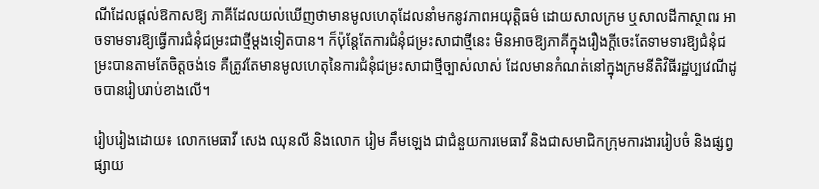ណីដែលផ្ដល់ឱកាសឱ្យ ភាគីដែលយល់ឃើញថាមានមូលហេតុដែលនាំមកនូវភាពអយុត្តិធម៌ ដោយសាលក្រម ឬសាលដីកាស្ថាពរ អាចទាមទារឱ្យធ្វើការជំនុំជម្រះជាថ្មីម្ដងទៀតបាន។ ក៏ប៉ុន្ដែតែការជំនុំជម្រះសាជាថ្មីនេះ មិនអាចឱ្យភាគីក្នុងរឿងក្ដីចេះតែទាមទារឱ្យជំនុំជម្រះបានតាមតែចិត្តចង់ទេ គឺត្រូវតែមានមូលហេតុនៃការជំនុំជម្រះសាជាថ្មីច្បាស់លាស់ ដែលមានកំណត់នៅក្នុងក្រមនីតិវិធីរដ្ឋប្បវេណីដូចបានរៀបរាប់ខាងលើ។

រៀបរៀងដោយ៖ លោកមេធាវី សេង ឈុនលី និងលោក រៀម គឹមឡេង ជាជំនួយការមេធាវី និងជាសមាជិកក្រុមការងាររៀបចំ និងផ្សព្វផ្សាយ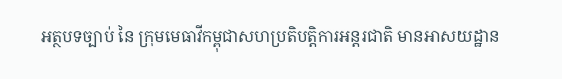អត្ថបទច្បាប់ នៃ ក្រុមមេធាវីកម្ពុជាសហប្រតិបត្តិការអន្តរជាតិ មានអាសយដ្ឋាន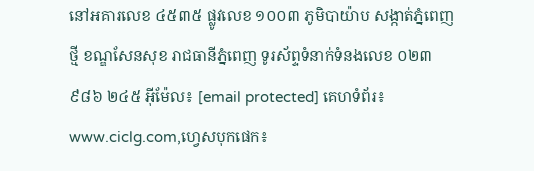នៅអគារលេខ ៤៥៣៥ ផ្លូវលេខ ១០០៣ ភូមិបាយ៉ាប សង្កាត់ភ្នំពេញថ្មី ខណ្ឌសែនសុខ រាជធានីភ្នំពេញ ទូរស័ព្ទទំនាក់ទំនងលេខ ០២៣ ៩៨៦ ២៤៥ អ៊ីម៉ែល៖ [email protected] គេហទំព័រ៖ www.ciclg.com,ហ្វេសបុកផេក៖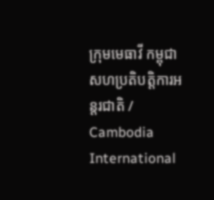ក្រុមមេធាវី កម្ពុជា សហប្រតិបត្តិការអន្តរជាតិ / Cambodia International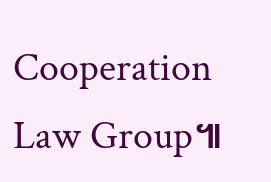Cooperation Law Group៕